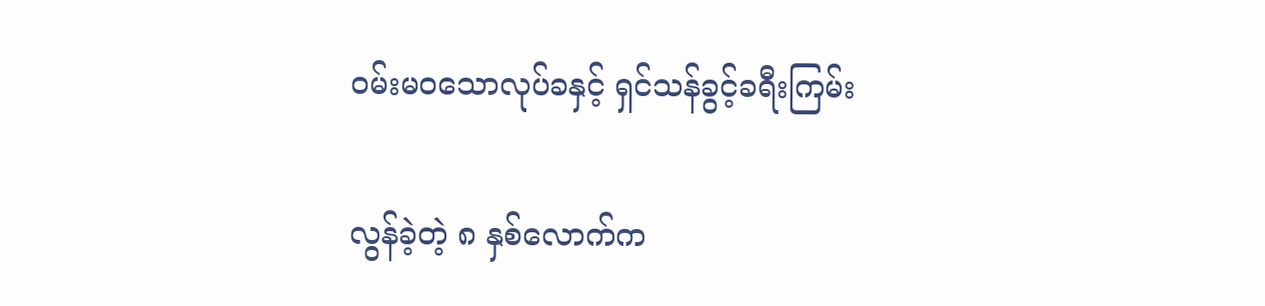ဝမ်းမဝသောလုပ်ခနှင့် ရှင်သန်ခွင့်ခရီးကြမ်း

လွန်ခဲ့တဲ့ ၈ နှစ်လောက်က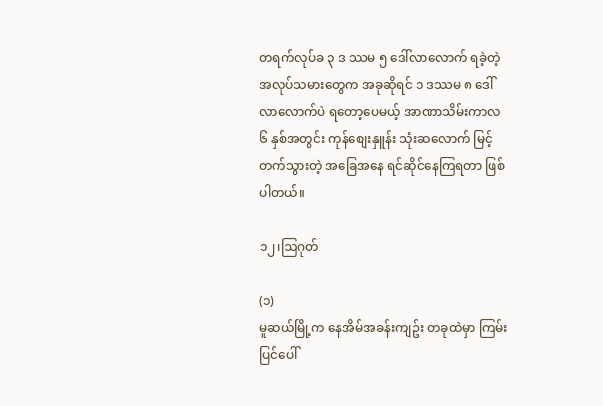တရက်လုပ်ခ ၃ ဒ ဿမ ၅ ဒေါ်လာလောက် ရခဲ့တဲ့ အလုပ်သမားတွေက အခုဆိုရင် ၁ ဒဿမ ၈ ဒေါ်လာလောက်ပဲ ရတော့ပေမယ့် အာဏာသိမ်းကာလ ၆ နှစ်အတွင်း ကုန်စျေးနှူန်း သုံးဆလောက် မြင့်တက်သွားတဲ့ အခြေအနေ ရင်ဆိုင်နေကြရတာ ဖြစ်ပါတယ်။

၁၂၊ဩဂုတ်

(၁)
မူဆယ်မြို့က နေအိမ်အခန်းကျဥ်း တခုထဲမှာ ကြမ်းပြင်ပေါ်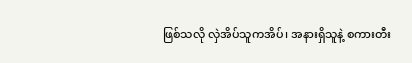ဖြစ်သလို လှဲအိပ်သူကအိပ်၊ အနားရှိသူနဲ့ စကားတီး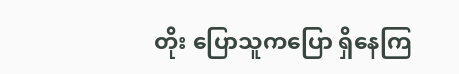တိုး ပြောသူကပြော ရှိနေကြ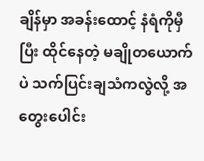ချိန်မှာ အခန်းထောင့် နံရံကိုမှီပြီး ထိုင်နေတဲ့ မချိုတယောက်ပဲ သက်ပြင်းချသံကလွဲလို့ အတွေးပေါင်း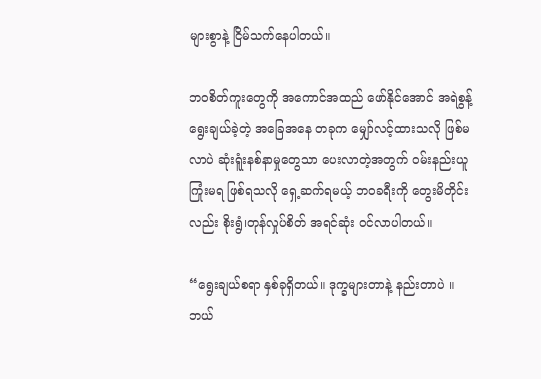များစွာနဲ့ ငြိမ်သက်နေပါတယ်။

ဘဝစိတ်ကူးတွေကို အကောင်အထည် ဖော်နိုင်အောင် အရဲစွန့်ရွေးချယ်ခဲ့တဲ့ အခြေအနေ တခုက မျှော်လင့်ထားသလို ဖြစ်မလာပဲ ဆုံးရူံးနစ်နာမှုတွေသာ ပေးလာတဲ့အတွက် ဝမ်းနည်းယူကြုံးမရ ဖြစ်ရသလို ရှေ့ဆက်ရမယ့် ဘဝခရီးကို တွေးမိတိုင်းလည်း စိုးရွံ၊တုန်လှုပ်စိတ် အရင်ဆုံး ဝင်လာပါတယ်။

“ရွေးချယ်စရာ နှစ်ခုရှိတယ်။ ဒုက္ခများတာနဲ့ နည်းတာပဲ ။ ဘယ်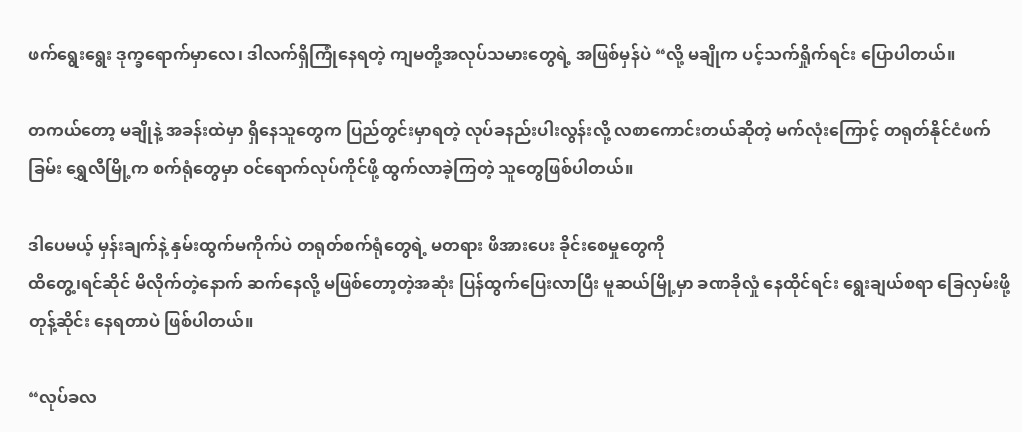ဖက်ရွေးရွေး ဒုက္ခရောက်မှာလေ၊ ဒါလက်ရှိကြုံနေရတဲ့ ကျမတို့အလုပ်သမားတွေရဲ့ အဖြစ်မှန်ပဲ “လို့ မချိုက ပင့်သက်ရှိုက်ရင်း ပြောပါတယ်။

တကယ်တော့ မချိုနဲ့ အခန်းထဲမှာ ရှိနေသူတွေက ပြည်တွင်းမှာရတဲ့ လုပ်ခနည်းပါးလွန်းလို့ လစာကောင်းတယ်ဆိုတဲ့ မက်လုံးကြောင့် တရုတ်နိုင်ငံဖက်ခြမ်း ရွှေလီမြို့က စက်ရုံတွေမှာ ဝင်ရောက်လုပ်ကိုင်ဖို့ ထွက်လာခဲ့ကြတဲ့ သူတွေဖြစ်ပါတယ်။

ဒါပေမယ့် မှန်းချက်နဲ့ နှမ်းထွက်မကိုက်ပဲ တရုတ်စက်ရုံတွေရဲ့ မတရား ဖိအားပေး ခိုင်းစေမှုတွေကို
ထိတွေ့၊ရင်ဆိုင် မိလိုက်တဲ့နောက် ဆက်နေလို့ မဖြစ်တော့တဲ့အဆုံး ပြန်ထွက်ပြေးလာပြီး မူဆယ်မြို့မှာ ခဏခိုလှုံ နေထိုင်ရင်း ရွေးချယ်စရာ ခြေလှမ်းဖို့ တုန့်ဆိုင်း နေရတာပဲ ဖြစ်ပါတယ်။

“လုပ်ခလ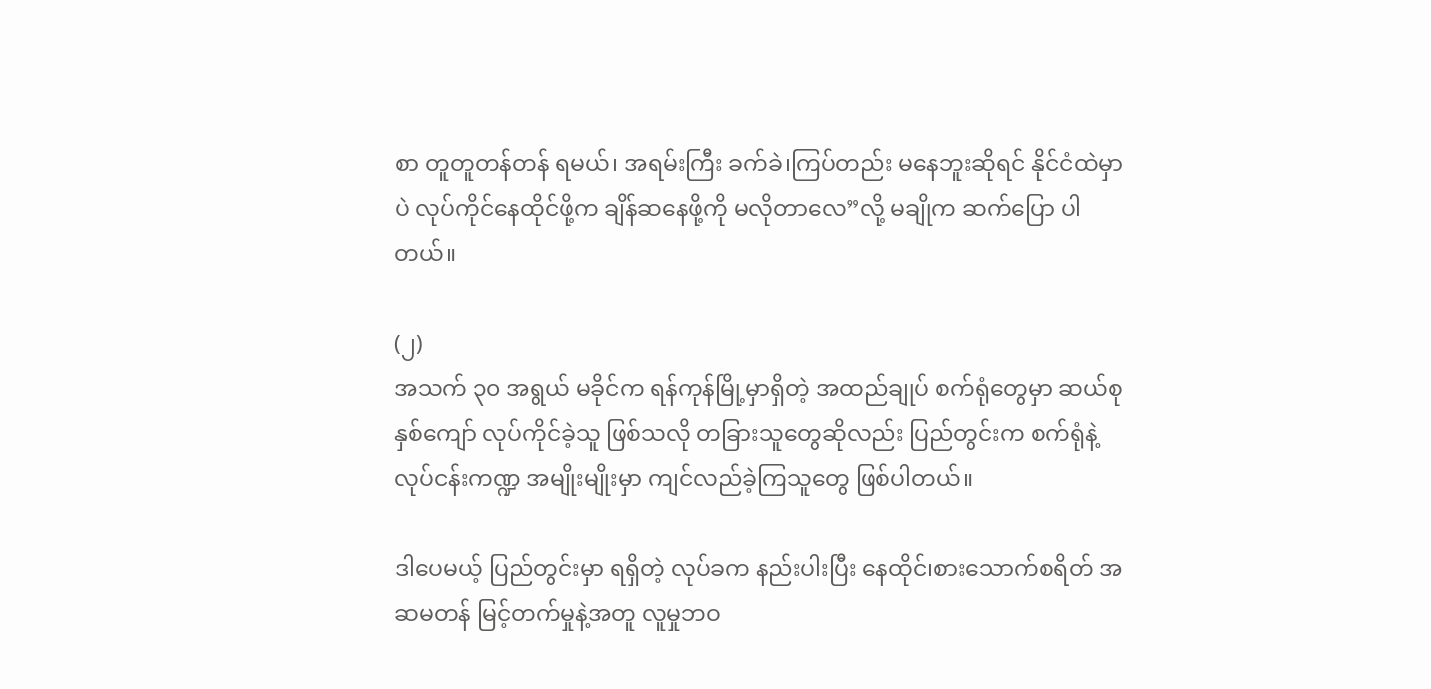စာ တူတူတန်တန် ရမယ်၊ အရမ်းကြီး ခက်ခဲ၊ကြပ်တည်း မနေဘူးဆိုရင် နိုင်ငံထဲမှာပဲ လုပ်ကိုင်နေထိုင်ဖို့က ချိန်ဆနေဖို့ကို မလိုတာလေ”လို့ မချိုက ဆက်ပြော ပါတယ်။

(၂)
အသက် ၃၀ အရွယ် မခိုင်က ရန်ကုန်မြို့မှာရှိတဲ့ အထည်ချုပ် စက်ရုံတွေမှာ ဆယ်စုနှစ်ကျော် လုပ်ကိုင်ခဲ့သူ ဖြစ်သလို တခြားသူတွေဆိုလည်း ပြည်တွင်းက စက်ရုံနဲ့ လုပ်ငန်းကဏ္ဍ အမျိုးမျိုးမှာ ကျင်လည်ခဲ့ကြသူတွေ ဖြစ်ပါတယ်။

ဒါပေမယ့် ပြည်တွင်းမှာ ရရှိတဲ့ လုပ်ခက နည်းပါးပြီး နေထိုင်၊စားသောက်စရိတ် အဆမတန် မြင့်တက်မှုနဲ့အတူ လူမှုဘဝ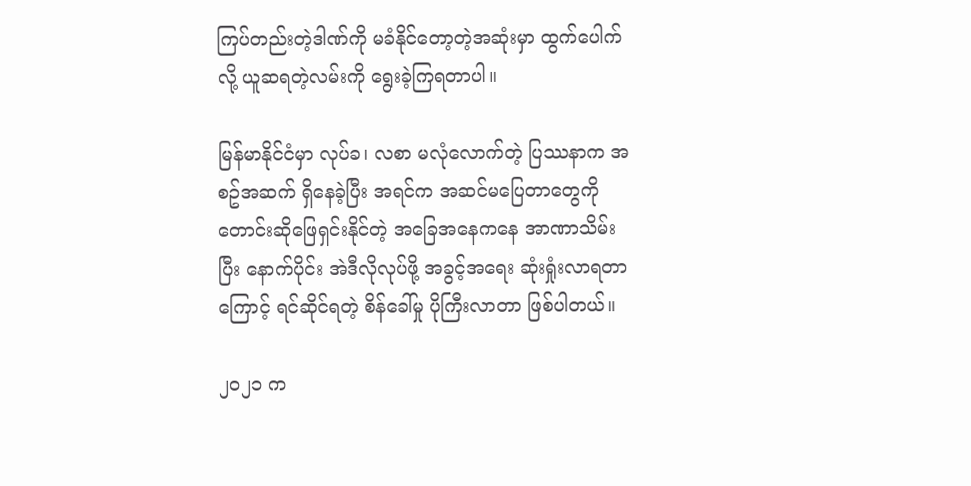ကြပ်တည်းတဲ့ဒါဏ်ကို မခံနိုင်တော့တဲ့အဆုံးမှာ ထွက်ပေါက်လို့ ယူဆရတဲ့လမ်းကို ရွေးခဲ့ကြရတာပါ။

မြန်မာနိုင်ငံမှာ လုပ်ခ၊ လစာ မလုံလောက်တဲ့ ပြဿနာက အစဥ်အဆက် ရှိနေခဲ့ပြီး အရင်က အဆင်မပြေတာတွေကို တောင်းဆိုဖြေရှင်းနိုင်တဲ့ အခြေအနေကနေ အာဏာသိမ်းပြီး နောက်ပိုင်း အဲဒီလိုလုပ်ဖို့ အခွင့်အရေး ဆုံးရှုံးလာရတာကြောင့် ရင်ဆိုင်ရတဲ့ စိန်ခေါ်မှု ပိုကြီးလာတာ ဖြစ်ပါတယ်။

၂၀၂၁ က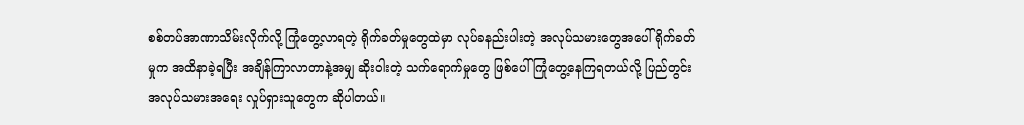စစ်တပ်အာဏာသိမ်းလိုက်လို့ ကြုံတွေ့လာရတဲ့ ရိုက်ခတ်မှုတွေထဲမှာ လုပ်ခနည်းပါးတဲ့ အလုပ်သမားတွေအပေါ် ရိုက်ခတ်မှုက အထိနာခဲ့ရပြီး အချိန်ကြာလာတာနဲ့အမျှ ဆိုးဝါးတဲ့ သက်ရောက်မှုတွေ ဖြစ်ပေါ် ကြုံတွေ့နေကြရတယ်လို့ ပြည်တွင်းအလုပ်သမားအရေး လှုပ်ရှားသူတွေက ဆိုပါတယ်။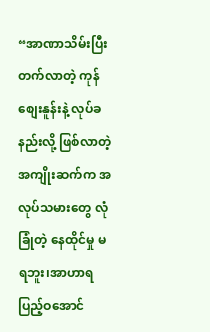“အာဏာသိမ်းပြီး တက်လာတဲ့ ကုန်စျေးနူန်းနဲ့ လုပ်ခနည်းလို့ ဖြစ်လာတဲ့ အကျိုးဆက်က အလုပ်သမားတွေ လုံခြုံတဲ့ နေထိုင်မှု မရဘူး၊အာဟာရ ပြည့်ဝအောင်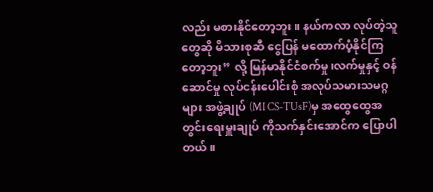လည်း မစားနိုင်တော့ဘူး။ နယ်ကလာ လုပ်တဲ့သူတွေဆို မိသားစုဆီ ငွေပြန် မထောက်ပံ့နိုင်ကြတော့ဘူး” လို့ မြန်မာနိုင်ငံစက်မှု၊လက်မှုနှင့် ဝန်ဆောင်မှု လုပ်ငန်းပေါင်းစုံ အလုပ်သမားသမဂ္ဂများ အဖွဲ့ချုပ် (MI CS-TUsF)မှ အထွေထွေအတွင်းရေးမှူးချုပ် ကိုသက်နှင်းအောင်က ပြောပါတယ်။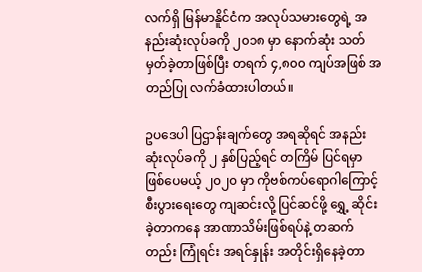လက်ရှိ မြန်မာနိူင်ငံက အလုပ်သမားတွေရဲ့ အနည်းဆုံးလုပ်ခကို ၂၀၁၈ မှာ နောက်ဆုံး သတ်မှတ်ခဲ့တာဖြစ်ပြီး တရက် ၄,၈၀၀ ကျပ်အဖြစ် အတည်ပြု လက်ခံထားပါတယ်။

ဥပဒေပါ ပြဌာန်းချက်တွေ အရဆိုရင် အနည်းဆုံးလုပ်ခကို ၂ နှစ်ပြည့်ရင် တကြိမ် ပြင်ရမှာ ဖြစ်ပေမယ့် ၂၀၂၀ မှာ ကိုဗစ်ကပ်ရောဂါကြောင့် စီးပွားရေးတွေ ကျဆင်းလို့ ပြင်ဆင်ဖို့ ရွှေ့ ဆိုင်းခဲ့တာကနေ အာဏာသိမ်းဖြစ်ရပ်နဲ့ တဆက်တည်း ကြုံရင်း အရင်နှုန်း အတိုင်းရှိနေခဲ့တာ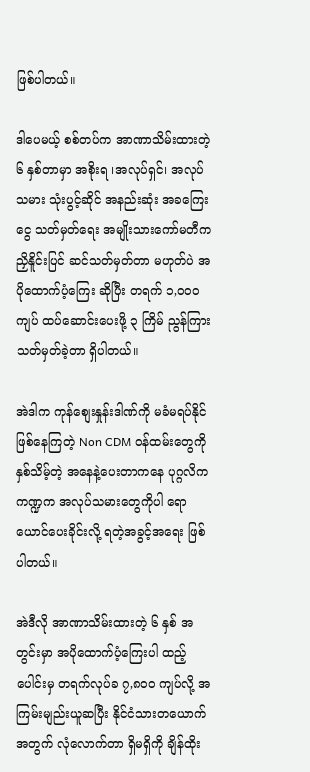ဖြစ်ပါတယ်။

ဒါပေမယ့် စစ်တပ်က အာဏာသိမ်းထားတဲ့ ၆ နှစ်တာမှာ အစိုးရ ၊အလုပ်ရှင်၊ အလုပ်သမား သုံးပွင့်ဆိုင် အနည်းဆုံး အခကြေးငွေ သတ်မှတ်ရေး အမျိုးသားကော်မတီက ညှိနိူင်းပြင် ဆင်သတ်မှတ်တာ မဟုတ်ပဲ အပိုထောက်ပံ့ကြေး ဆိုပြီး တရက် ၁,၀၀၀ ကျပ် ထပ်ဆောင်းပေးဖို့ ၃ ကြိမ် ညွန်ကြားသတ်မှတ်ခဲ့တာ ရှိပါတယ်။

အဲဒါက ကုန်စျေးနှုန်းဒါဏ်ကို မခံမရပ်နိုင် ဖြစ်နေကြတဲ့ Non CDM ဝန်ထမ်းတွေကို နှစ်သိမ့်တဲ့ အနေနဲ့ပေးတာကနေ ပုဂ္ဂလိကကဏ္ဍက အလုပ်သမားတွေကိုပါ ရောယောင်ပေးခိုင်းလို့ ရတဲ့အခွင့်အရေး ဖြစ်ပါတယ်။

အဲဒီလို အာဏာသိမ်းထားတဲ့ ၆ နှစ် အတွင်းမှာ အပိုထောက်ပံ့ကြေးပါ ထည့်ပေါင်းမှ တရက်လုပ်ခ ၇,၈၀၀ ကျပ်လို့ အကြမ်းမျည်းယူဆပြီး နိုင်ငံသားတယောက်အတွက် လုံလောက်တာ ရှိမရှိကို ချိန်ထိုး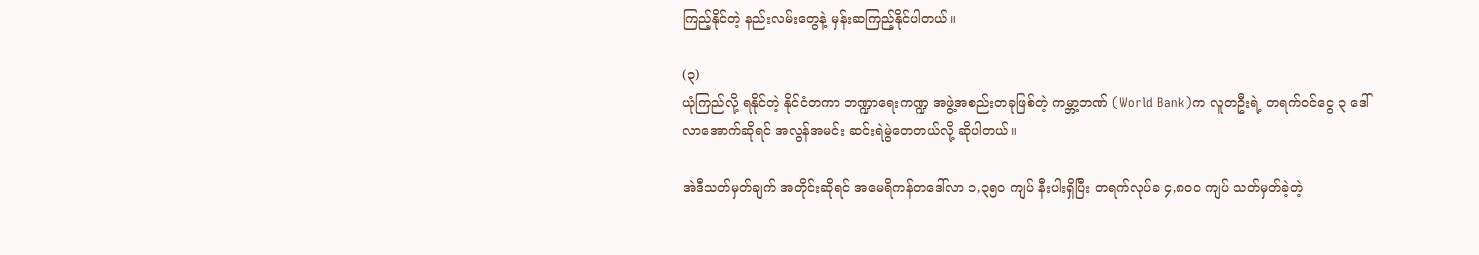ကြည့်နိုင်တဲ့ နည်းလမ်းတွေနဲ့ မှန်းဆကြည့်နိုင်ပါတယ်။

(၃)
ယုံကြည်လို့ ရနိုင်တဲ့ နိုင်ငံတကာ ဘဏ္ဍာရေးကဏ္ဍ အဖွဲ့အစည်းတခုဖြစ်တဲ့ ကမ္ဘာ့ဘဏ် (World Bank)က လူတဦးရဲ့ တရက်ဝင်ငွေ ၃ ဒေါ် လာအောက်ဆိုရင် အလွန်အမင်း ဆင်းရဲမွဲတေတယ်လို့ ဆိုပါတယ်။

အဲဒီသတ်မှတ်ချက် အတိုင်းဆိုရင် အမေရိကန်တဒေါ်လာ ၁,၃၅၀ ကျပ် နီးပါးရှိပြီး တရက်လုပ်ခ ၄,၈၀၀ ကျပ် သတ်မှတ်ခဲ့တဲ့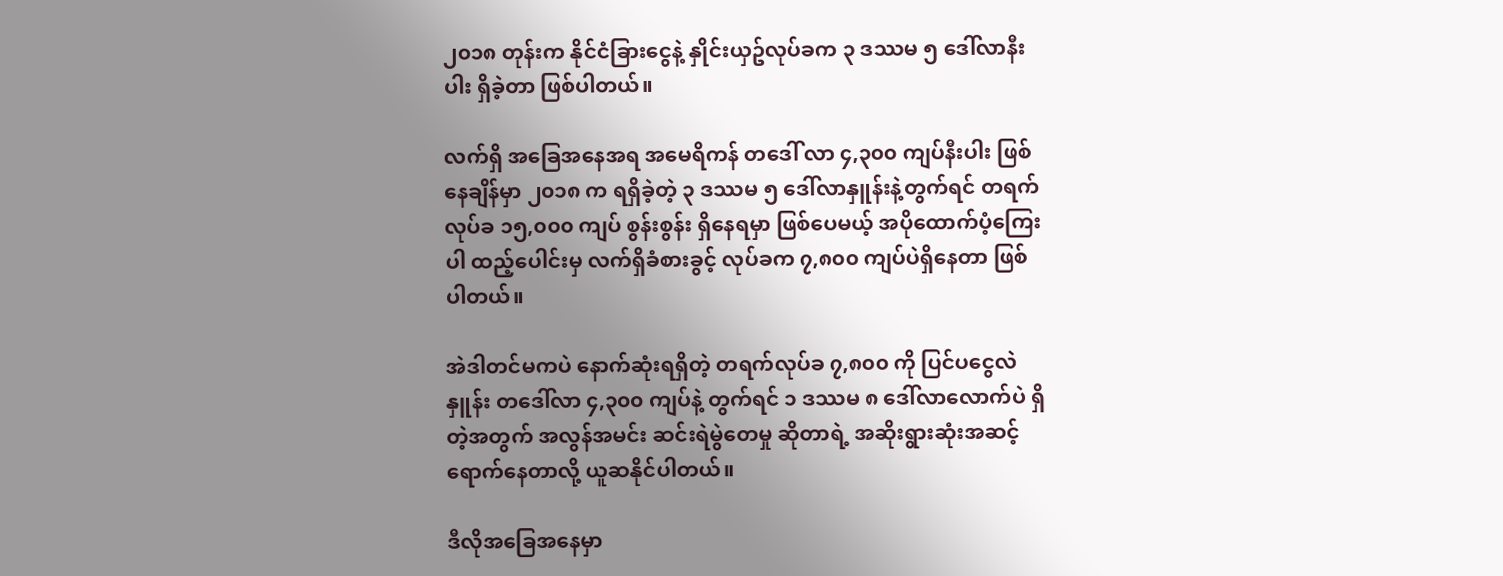၂၀၁၈ တုန်းက နိုင်ငံခြားငွေနဲ့ နှိုင်းယှဥ်လုပ်ခက ၃ ဒဿမ ၅ ဒေါ်လာနီးပါး ရှိခဲ့တာ ဖြစ်ပါတယ်။

လက်ရှိ အခြေအနေအရ အမေရိကန် တဒေါ် လာ ၄,၃၀၀ ကျပ်နီးပါး ဖြစ်နေချိန်မှာ ၂၀၁၈ က ရရှိခဲ့တဲ့ ၃ ဒဿမ ၅ ဒေါ်လာနှူန်းနဲ့တွက်ရင် တရက်လုပ်ခ ၁၅,၀၀၀ ကျပ် စွန်းစွန်း ရှိနေရမှာ ဖြစ်ပေမယ့် အပိုထောက်ပံ့ကြေးပါ ထည့်ပေါင်းမှ လက်ရှိခံစားခွင့် လုပ်ခက ၇,၈၀၀ ကျပ်ပဲရှိနေတာ ဖြစ်ပါတယ်။

အဲဒါတင်မကပဲ နောက်ဆုံးရရှိတဲ့ တရက်လုပ်ခ ၇,၈၀၀ ကို ပြင်ပငွေလဲနှူန်း တဒေါ်လာ ၄,၃၀၀ ကျပ်နဲ့ တွက်ရင် ၁ ဒဿမ ၈ ဒေါ်လာလောက်ပဲ ရှိတဲ့အတွက် အလွန်အမင်း ဆင်းရဲမွဲတေမှု ဆိုတာရဲ့ အဆိုးရွားဆုံးအဆင့် ရောက်နေတာလို့ ယူဆနိုင်ပါတယ်။

ဒီလိုအခြေအနေမှာ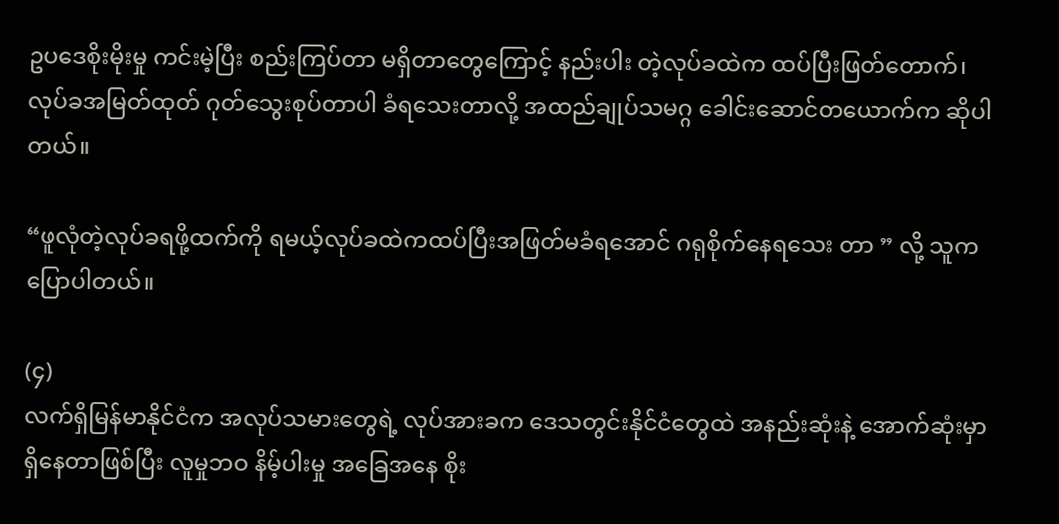ဥပဒေစိုးမိုးမှု ကင်းမဲ့ပြီး စည်းကြပ်တာ မရှိတာတွေကြောင့် နည်းပါး တဲ့လုပ်ခထဲက ထပ်ပြီးဖြတ်တောက်၊ လုပ်ခအမြတ်ထုတ် ဂုတ်သွေးစုပ်တာပါ ခံရသေးတာလို့ အထည်ချုပ်သမဂ္ဂ ခေါင်းဆောင်တယောက်က ဆိုပါတယ်။

“ဖူလုံတဲ့လုပ်ခရဖို့ထက်ကို ရမယ့်လုပ်ခထဲကထပ်ပြီးအဖြတ်မခံရအောင် ဂရုစိုက်နေရသေး တာ ” လို့ သူကပြောပါတယ်။

(၄)
လက်ရှိမြန်မာနိုင်ငံက အလုပ်သမားတွေရဲ့ လုပ်အားခက ဒေသတွင်းနိုင်ငံတွေထဲ အနည်းဆုံးနဲ့ အောက်ဆုံးမှာ ရှိနေတာဖြစ်ပြီး လူမှုဘဝ နိမ့်ပါးမှု အခြေအနေ စိုး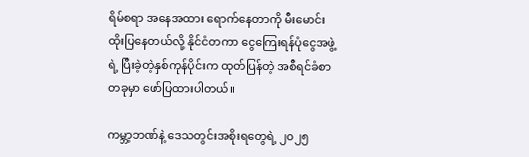ရိမ်စရာ အနေအထား ရောက်နေတာကို မီးမောင်းထိုးပြနေတယ်လို့ နိုင်ငံတကာ ငွေကြေးရန်ပုံငွေအဖွဲ့ရဲ့ ပြီးခဲ့တဲ့နှစ်ကုန်ပိုင်းက ထုတ်ပြန်တဲ့ အစီရင်ခံစာ တခုမှာ ဖော်ပြထားပါတယ်။

ကမ္ဘာ့ဘဏ်နဲ့ ဒေသတွင်းအစိုးရတွေရဲ့ ၂၀၂၅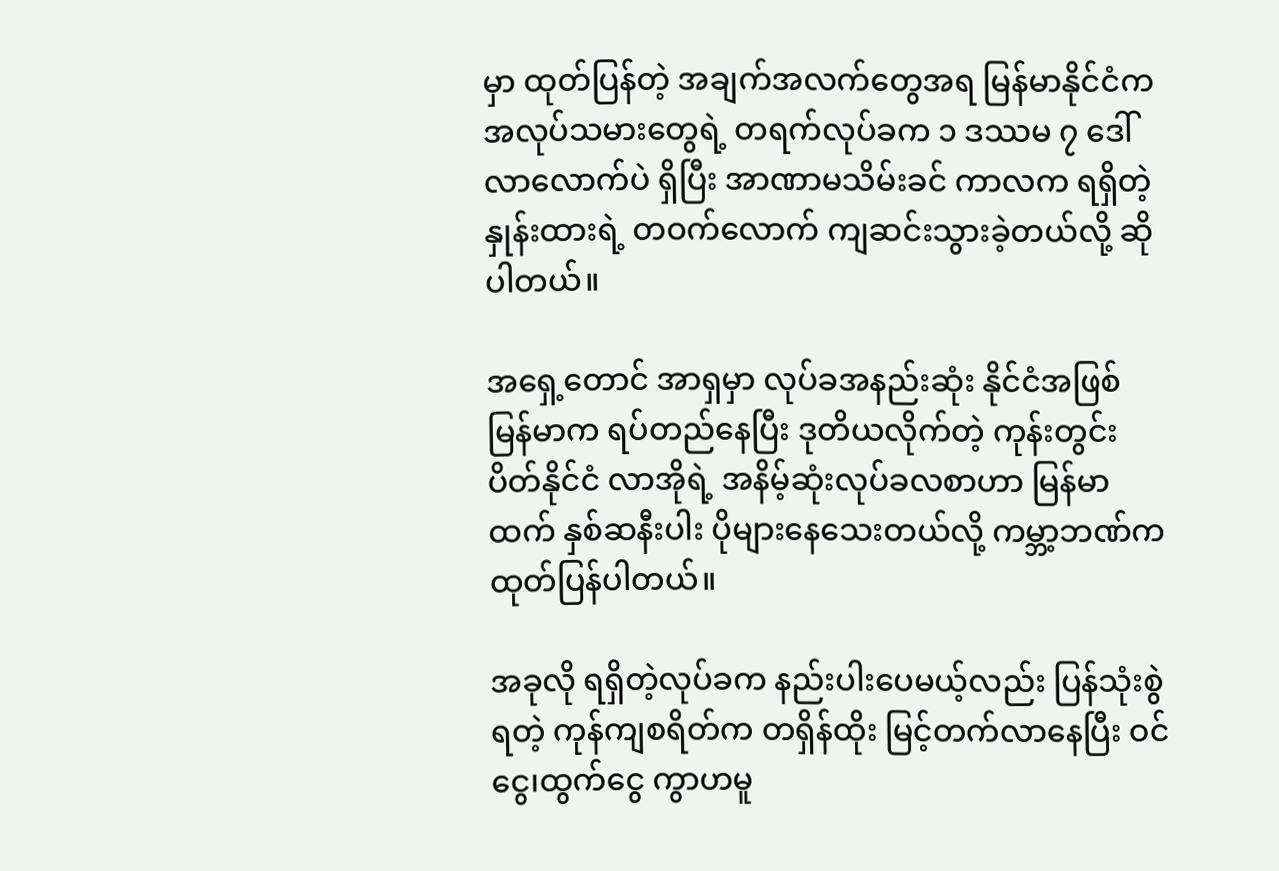မှာ ထုတ်ပြန်တဲ့ အချက်အလက်တွေအရ မြန်မာနိုင်ငံက အလုပ်သမားတွေရဲ့ တရက်လုပ်ခက ၁ ဒဿမ ၇ ဒေါ်လာလောက်ပဲ ရှိပြီး အာဏာမသိမ်းခင် ကာလက ရရှိတဲ့နှုန်းထားရဲ့ တဝက်လောက် ကျဆင်းသွားခဲ့တယ်လို့ ဆိုပါတယ်။

အရှေ့တောင် အာရှမှာ လုပ်ခအနည်းဆုံး နိုင်ငံအဖြစ် မြန်မာက ရပ်တည်နေပြီး ဒုတိယလိုက်တဲ့ ကုန်းတွင်းပိတ်နိုင်ငံ လာအိုရဲ့ အနိမ့်ဆုံးလုပ်ခလစာဟာ မြန်မာထက် နှစ်ဆနီးပါး ပိုများနေသေးတယ်လို့ ကမ္ဘာ့ဘဏ်က ထုတ်ပြန်ပါတယ်။

အခုလို ရရှိတဲ့လုပ်ခက နည်းပါးပေမယ့်လည်း ပြန်သုံးစွဲရတဲ့ ကုန်ကျစရိတ်က တရှိန်ထိုး မြင့်တက်လာနေပြီး ဝင်ငွေ၊ထွက်ငွေ ကွာဟမူ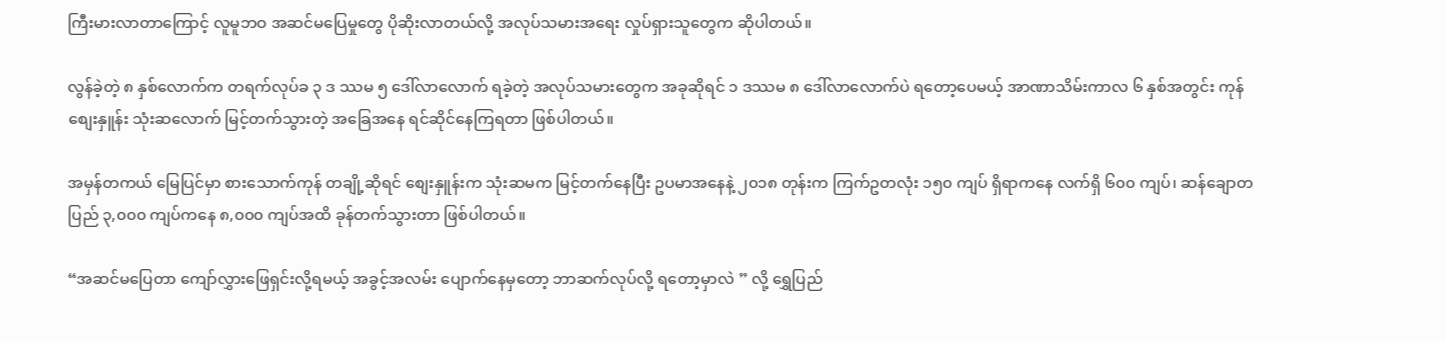ကြီးမားလာတာကြောင့် လူမူဘဝ အဆင်မပြေမှုတွေ ပိုဆိုးလာတယ်လို့ အလုပ်သမားအရေး လှုပ်ရှားသူတွေက ဆိုပါတယ်။

လွန်ခဲ့တဲ့ ၈ နှစ်လောက်က တရက်လုပ်ခ ၃ ဒ ဿမ ၅ ဒေါ်လာလောက် ရခဲ့တဲ့ အလုပ်သမားတွေက အခုဆိုရင် ၁ ဒဿမ ၈ ဒေါ်လာလောက်ပဲ ရတော့ပေမယ့် အာဏာသိမ်းကာလ ၆ နှစ်အတွင်း ကုန်စျေးနှူန်း သုံးဆလောက် မြင့်တက်သွားတဲ့ အခြေအနေ ရင်ဆိုင်နေကြရတာ ဖြစ်ပါတယ်။

အမှန်တကယ် မြေပြင်မှာ စားသောက်ကုန် တချို့ဆိုရင် စျေးနှူန်းက သုံးဆမက မြင့်တက်နေပြီး ဥပမာအနေနဲ့ ၂၀၁၈ တုန်းက ကြက်ဥတလုံး ၁၅၀ ကျပ် ရှိရာကနေ လက်ရှိ ၆၀၀ ကျပ်၊ ဆန်ချောတပြည် ၃,၀၀၀ ကျပ်ကနေ ၈,၀၀၀ ကျပ်အထိ ခုန်တက်သွားတာ ဖြစ်ပါတယ်။

“အဆင်မပြေတာ ကျော်လွှားဖြေရှင်းလို့ရမယ့် အခွင့်အလမ်း ပျောက်နေမှတော့ ဘာဆက်လုပ်လို့ ရတော့မှာလဲ ” လို့ ရွှေပြည်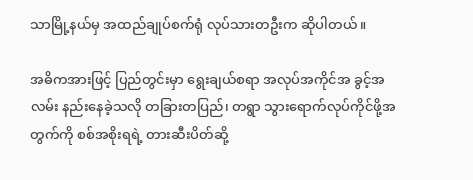သာမြို့နယ်မှ အထည်ချုပ်စက်ရုံ လုပ်သားတဦးက ဆိုပါတယ်။

အဓိကအားဖြင့် ပြည်တွင်းမှာ ရွေးချယ်စရာ အလုပ်အကိုင်အ ခွင့်အလမ်း နည်းနေခဲ့သလို တခြားတပြည်၊ တရွာ သွားရောက်လုပ်ကိုင်ဖို့အတွက်ကို စစ်အစိုးရရဲ့ တားဆီးပိတ်ဆို့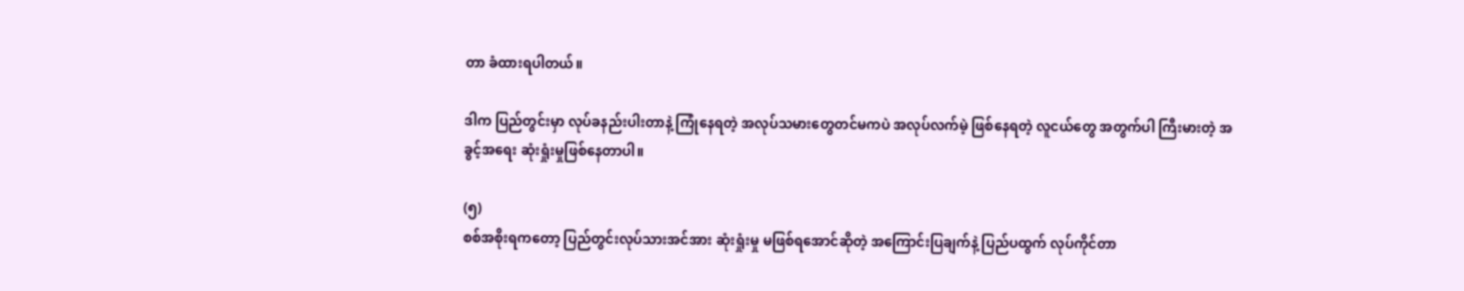တာ ခံထားရပါတယ်။

ဒါက ပြည်တွင်းမှာ လုပ်ခနည်းပါးတာနဲ့ ကြုံနေရတဲ့ အလုပ်သမားတွေတင်မကပဲ အလုပ်လက်မဲ့ ဖြစ်နေရတဲ့ လူငယ်တွေ အတွက်ပါ ကြီးမားတဲ့ အခွင့်အရေး ဆုံးရှုံးမှုဖြစ်နေတာပါ။

(၅)
စစ်အစိုးရကတော့ ပြည်တွင်းလုပ်သားအင်အား ဆုံးရှုံးမှု မဖြစ်ရအောင်ဆိုတဲ့ အကြောင်းပြချက်နဲ့ ပြည်ပထွက် လုပ်ကိုင်တာ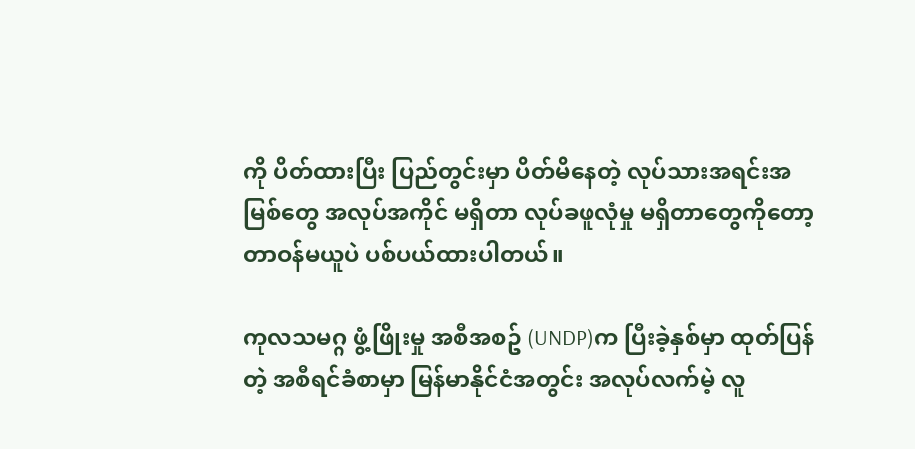ကို ပိတ်ထားပြီး ပြည်တွင်းမှာ ပိတ်မိနေတဲ့ လုပ်သားအရင်းအမြစ်တွေ အလုပ်အကိုင် မရှိတာ လုပ်ခဖူလုံမှု မရှိတာတွေကိုတော့ တာဝန်မယူပဲ ပစ်ပယ်ထားပါတယ်။

ကုလသမဂ္ဂ ဖွံ့ဖြိုးမှု အစီအစဥ် (UNDP)က ပြီးခဲ့နှစ်မှာ ထုတ်ပြန်တဲ့ အစီရင်ခံစာမှာ မြန်မာနိုင်ငံအတွင်း အလုပ်လက်မဲ့ လူ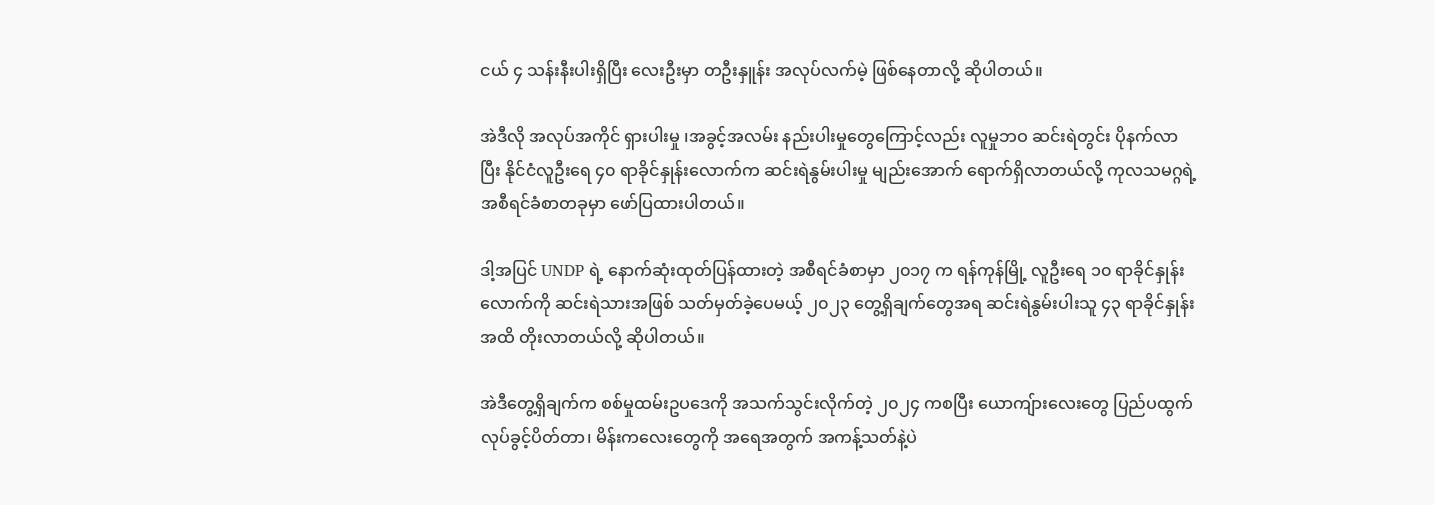ငယ် ၄ သန်းနီးပါးရှိပြီး လေးဦးမှာ တဦးနှူန်း အလုပ်လက်မဲ့ ဖြစ်နေတာလို့ ဆိုပါတယ်။

အဲဒီလို အလုပ်အကိုင် ရှားပါးမှု ၊အခွင့်အလမ်း နည်းပါးမှုတွေကြောင့်လည်း လူမှုဘဝ ဆင်းရဲတွင်း ပိုနက်လာပြီး နိုင်ငံလူဦးရေ ၄၀ ရာခိုင်နှုန်းလောက်က ဆင်းရဲနွမ်းပါးမှု မျည်းအောက် ရောက်ရှိလာတယ်လို့ ကုလသမဂ္ဂရဲ့ အစီရင်ခံစာတခုမှာ ဖော်ပြထားပါတယ်။

ဒါ့အပြင် UNDP ရဲ့ နောက်ဆုံးထုတ်ပြန်ထားတဲ့ အစီရင်ခံစာမှာ ၂၀၁၇ က ရန်ကုန်မြို့ လူဦးရေ ၁၀ ရာခိုင်နှုန်းလောက်ကို ဆင်းရဲသားအဖြစ် သတ်မှတ်ခဲ့ပေမယ့် ၂၀၂၃ တွေ့ရှိချက်တွေအရ ဆင်းရဲနွမ်းပါးသူ ၄၃ ရာခိုင်နှုန်းအထိ တိုးလာတယ်လို့ ဆိုပါတယ်။

အဲဒီတွေ့ရှိချက်က စစ်မှုထမ်းဥပဒေကို အသက်သွင်းလိုက်တဲ့ ၂၀၂၄ ကစပြီး ယောကျ်ားလေးတွေ ပြည်ပထွက် လုပ်ခွင့်ပိတ်တာ၊ မိန်းကလေးတွေကို အရေအတွက် အကန့်သတ်နဲ့ပဲ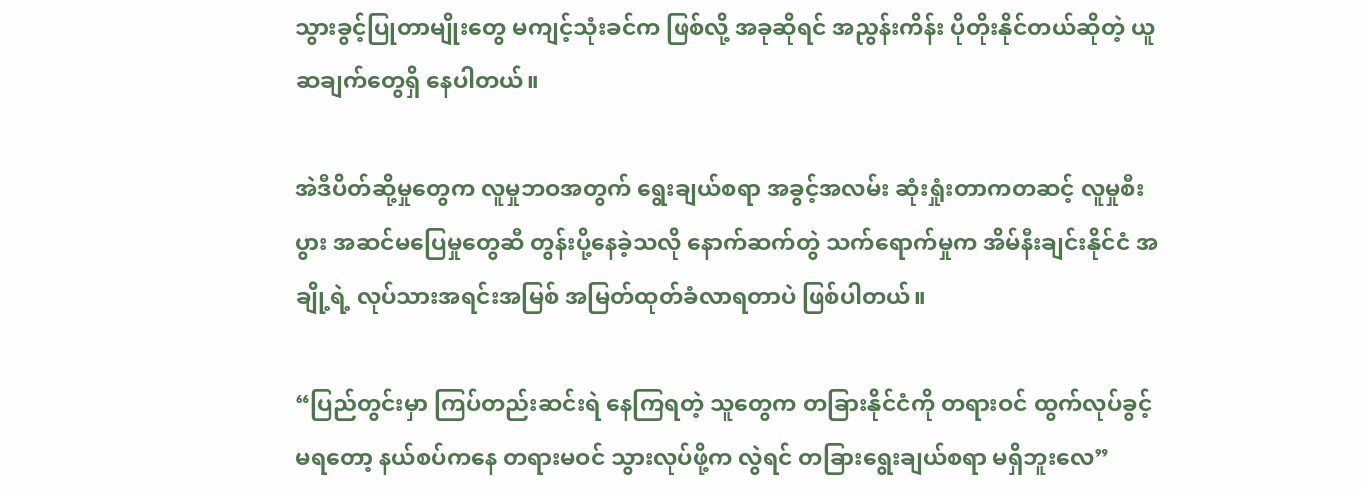သွားခွင့်ပြုတာမျိုးတွေ မကျင့်သုံးခင်က ဖြစ်လို့ အခုဆိုရင် အညွန်းကိန်း ပိုတိုးနိုင်တယ်ဆိုတဲ့ ယူဆချက်တွေရှိ နေပါတယ်။

အဲဒီပိတ်ဆို့မှုတွေက လူမှုဘဝအတွက် ရွေးချယ်စရာ အခွင့်အလမ်း ဆုံးရှုံးတာကတဆင့် လူမှုစီးပွား အဆင်မပြေမှုတွေဆီ တွန်းပို့နေခဲ့သလို နောက်ဆက်တွဲ သက်ရောက်မှုက အိမ်နီးချင်းနိုင်ငံ အချို့ရဲ့ လုပ်သားအရင်းအမြစ် အမြတ်ထုတ်ခံလာရတာပဲ ဖြစ်ပါတယ်။

“ပြည်တွင်းမှာ ကြပ်တည်းဆင်းရဲ နေကြရတဲ့ သူတွေက တခြားနိုင်ငံကို တရားဝင် ထွက်လုပ်ခွင့် မရတော့ နယ်စပ်ကနေ တရားမဝင် သွားလုပ်ဖို့က လွဲရင် တခြားရွေးချယ်စရာ မရှိဘူးလေ”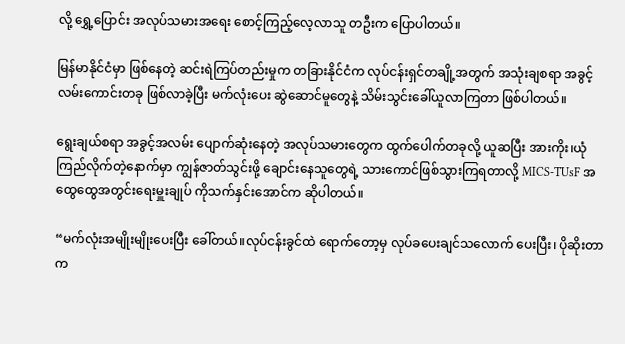လို့ ရွှေ့ပြောင်း အလုပ်သမားအရေး စောင့်ကြည့်လေ့လာသူ တဦးက ပြောပါတယ်။

မြန်မာနိုင်ငံမှာ ဖြစ်နေတဲ့ ဆင်းရဲကြပ်တည်းမှုက တခြားနိုင်ငံက လုပ်ငန်းရှင်တချို့အတွက် အသုံးချစရာ အခွင့်လမ်းကောင်းတခု ဖြစ်လာခဲ့ပြီး မက်လုံးပေး ဆွဲဆောင်မူတွေနဲ့ သိမ်းသွင်းခေါ်ယူလာကြတာ ဖြစ်ပါတယ်။

ရွေးချယ်စရာ အခွင့်အလမ်း ပျောက်ဆုံးနေတဲ့ အလုပ်သမားတွေက ထွက်ပေါက်တခုလို့ ယူဆပြီး အားကိုး၊ယုံကြည်လိုက်တဲ့နောက်မှာ ကျွန်ဇာတ်သွင်းဖို့ ချောင်းနေသူတွေရဲ့ သားကောင်ဖြစ်သွားကြရတာလို့ MICS-TUsF အထွေထွေအတွင်းရေးမှူးချုပ် ကိုသက်နှင်းအောင်က ဆိုပါတယ်။

“မက်လုံးအမျိုးမျိုးပေးပြီး ခေါ်တယ်။လုပ်ငန်းခွင်ထဲ ရောက်တော့မှ လုပ်ခပေးချင်သလောက် ပေးပြီး၊ ပိုဆိုးတာက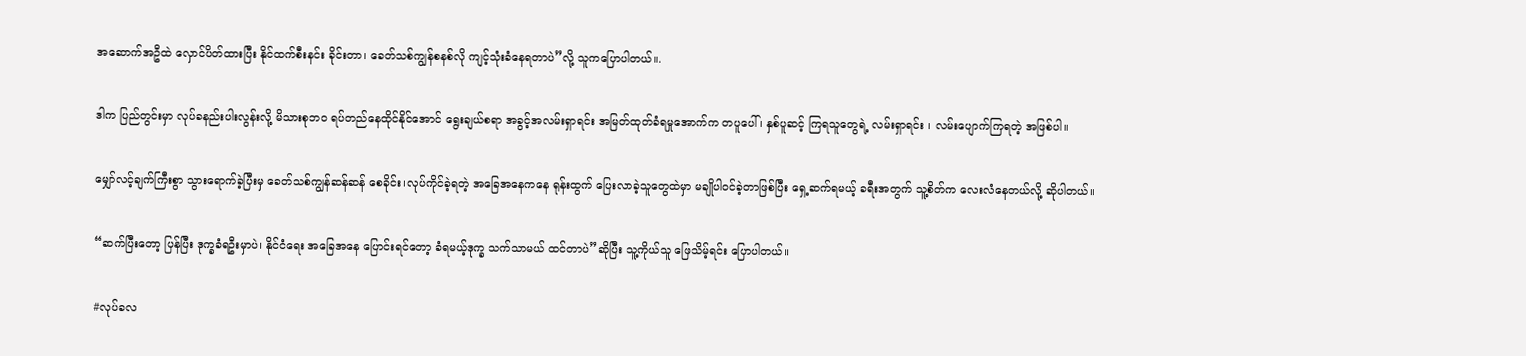အဆောက်အဦထဲ လှောင်ပိတ်ထားပြီး နိုင်ထက်စီးနင်း ခိုင်းတာ၊ ခေတ်သစ်ကျွန်စနစ်လို ကျင့်သုံးခံနေရတာပဲ”လို့ သူကပြောပါတယ်။.

ဒါက ပြည်တွင်းမှာ လုပ်ခနည်းပါးလွန်းလို့ မိသားစုဘဝ ရပ်တည်နေထိုင်နိုင်အောင် ရွေးချယ်စရာ အခွင့်အလမ်းရှာရင်း အမြတ်ထုတ်ခံရမှုအောက်က တပူပေါ် ၊ နှစ်ပူဆင့် ကြရသူတွေရဲ့ လမ်းရှာရင်း ၊ လမ်းပျောက်ကြရတဲ့ အဖြစ်ပါ။

မျှော်လင့်ချက်ကြီးစွာ သွားရောက်ခဲ့ပြီးမှ ခေတ်သစ်ကျွန်ဆန်ဆန် စေခိုင်း၊လုပ်ကိုင်ခဲ့ရတဲ့ အခြေအနေကနေ ရုန်းထွက် ပြေးလာခဲ့သူတွေထဲမှာ မချိုပါဝင်ခဲ့တာဖြစ်ပြီး ရှေ့ဆက်ရမယ့် ခရီးအတွက် သူ့စိတ်က လေးလံနေတယ်လို့ ဆိုပါတယ်။

“ဆက်ပြီးတော့ ပြန်ပြီး ဒုက္ခခံရဦးမှာပဲ၊ နိုင်ငံရေး အခြေအနေ ပြောင်းရင်တော့ ခံရမယ့်ဒုက္ခ သက်သာမယ် ထင်တာပဲ”ဆိုပြီး သူ့ကိုယ်သူ ဖြေသိမ့်ရင်း ပြောပါတယ်။

#လုပ်ခလ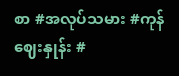စာ #အလုပ်သမား #ကုန်ဈေးနှုန်း #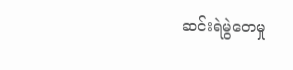ဆင်းရဲမွဲတေမှု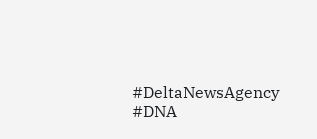#DeltaNewsAgency #DNA